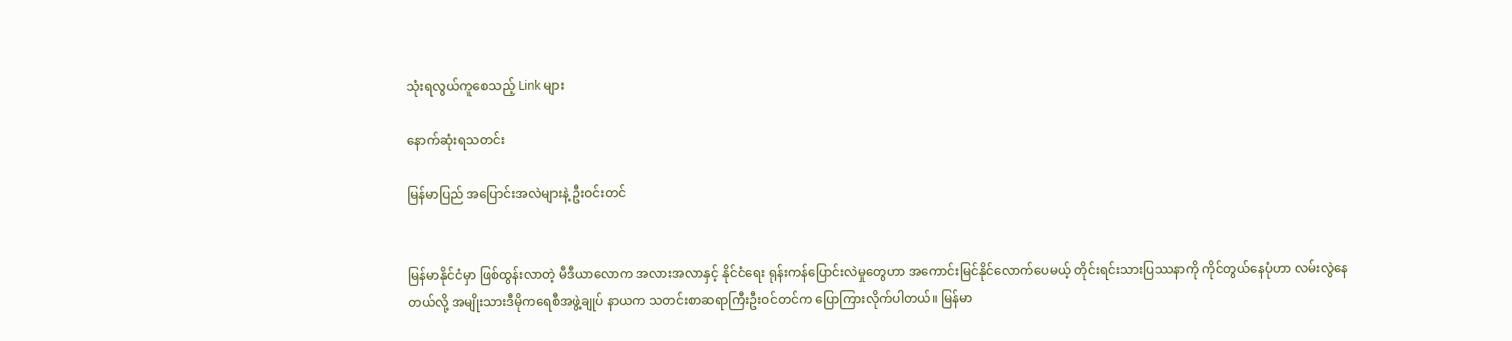သုံးရလွယ်ကူစေသည့် Link များ

နောက်ဆုံးရသတင်း

မြန်မာပြည် အပြောင်းအလဲများနဲ့ ဦးဝင်းတင်


မြန်မာနိုင်ငံမှာ ဖြစ်ထွန်းလာတဲ့ မီဒီယာလောက အလားအလာနှင့် နိုင်ငံရေး ရုန်းကန်ပြောင်းလဲမှုတွေဟာ အကောင်းမြင်နိုင်လောက်ပေမယ့် တိုင်းရင်းသားပြဿနာကို ကိုင်တွယ်နေပုံဟာ လမ်းလွဲနေတယ်လို့ အမျိုးသားဒီမိုကရေစီအဖွဲ့ချုပ် နာယက သတင်းစာဆရာကြီးဦးဝင်တင်က ပြောကြားလိုက်ပါတယ်။ မြန်မာ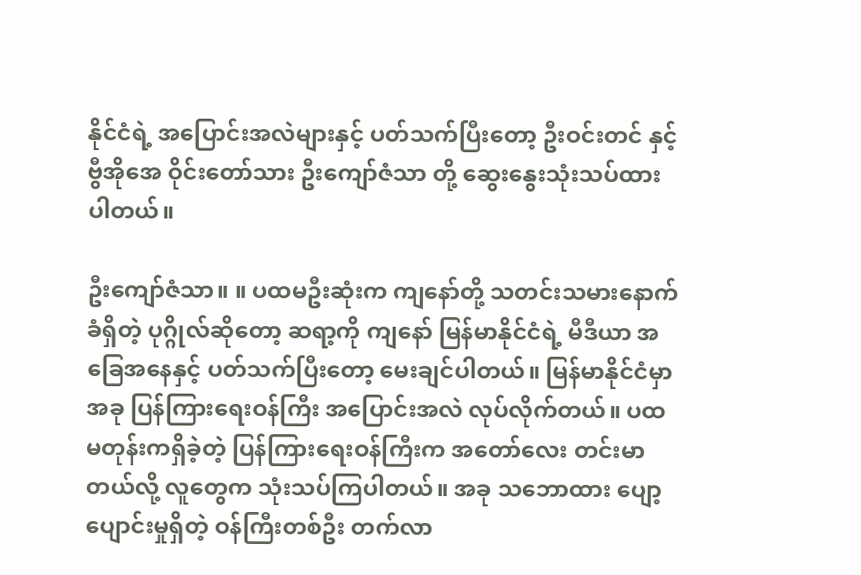နိုင်ငံရဲ့ အပြောင်းအလဲများနှင့် ပတ်သက်ပြီးတော့ ဦးဝင်းတင် နှင့် ဗွီအိုအေ ဝိုင်းတော်သား ဦးကျော်ဇံသာ တို့ ဆွေးနွေးသုံးသပ်ထားပါတယ်။

ဦးကျော်ဇံသာ။ ။ ပထမဦးဆုံးက ကျနော်တို့ သတင်းသမားနောက်ခံရှိတဲ့ ပုဂ္ဂိုလ်ဆိုတော့ ဆရာ့ကို ကျနော် မြန်မာနိုင်ငံရဲ့ မီဒီယာ အခြေအနေနှင့် ပတ်သက်ပြီးတော့ မေးချင်ပါတယ်။ မြန်မာနိုင်ငံမှာ အခု ပြန်ကြားရေးဝန်ကြီး အပြောင်းအလဲ လုပ်လိုက်တယ်။ ပထမတုန်းကရှိခဲ့တဲ့ ပြန်ကြားရေးဝန်ကြီးက အတော်လေး တင်းမာတယ်လို့ လူတွေက သုံးသပ်ကြပါတယ်။ အခု သဘောထား ပျော့ပျောင်းမှုရှိတဲ့ ဝန်ကြီးတစ်ဦး တက်လာ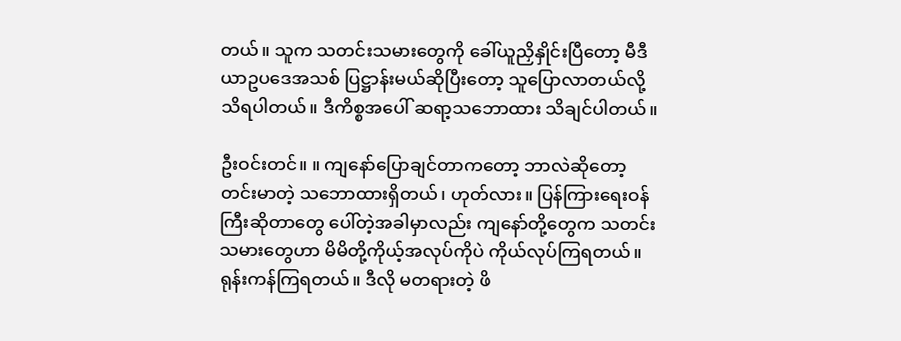တယ်။ သူက သတင်းသမားတွေကို ခေါ်ယူညှိနှိုင်းပြီတော့ မီဒီယာဥပဒေအသစ် ပြဋ္ဌာန်းမယ်ဆိုပြီးတော့ သူပြောလာတယ်လို့ သိရပါတယ်။ ဒီကိစ္စအပေါ် ဆရာ့သဘောထား သိချင်ပါတယ်။

ဦးဝင်းတင်။ ။ ကျနော်ပြောချင်တာကတော့ ဘာလဲဆိုတော့ တင်းမာတဲ့ သဘောထားရှိတယ်၊ ဟုတ်လား။ ပြန်ကြားရေးဝန်ကြီးဆိုတာတွေ ပေါ်တဲ့အခါမှာလည်း ကျနော်တို့တွေက သတင်းသမားတွေဟာ မိမိတို့ကိုယ့်အလုပ်ကိုပဲ ကိုယ်လုပ်ကြရတယ်။ ရုန်းကန်ကြရတယ်။ ဒီလို မတရားတဲ့ ဖိ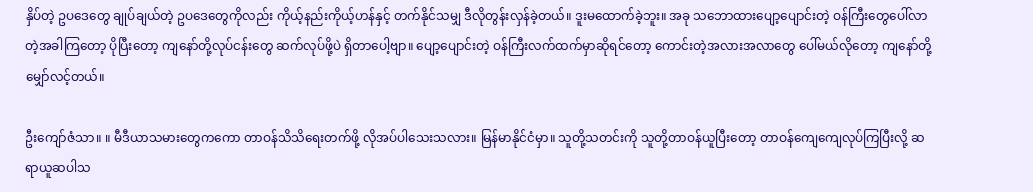နှိပ်တဲ့ ဥပဒေတွေ ချုပ်ချယ်တဲ့ ဥပဒေတွေကိုလည်း ကိုယ့်နည်းကိုယ့်ဟန်နှင့် တက်နိုင်သမျှ ဒီလိုတွန်းလှန်ခဲ့တယ်။ ဒူးမထောက်ခဲ့ဘူး။ အခု သဘောထားပျော့ပျောင်းတဲ့ ဝန်ကြီးတွေပေါ်လာတဲ့အခါကြတော့ ပိုပြီးတော့ ကျနော်တို့လုပ်ငန်းတွေ ဆက်လုပ်ဖို့ပဲ ရှိတာပေါ့ဗျာ။ ပျော့ပျောင်းတဲ့ ဝန်ကြီးလက်ထက်မှာဆိုရင်တော့ ကောင်းတဲ့အလားအလာတွေ ပေါ်မယ်လိုတော့ ကျနော်တို့ မျှော်လင့်တယ်။

ဦးကျော်ဇံသာ။ ။ မီဒီယာသမားတွေကကော တာဝန်သိသိရေးတက်ဖို့ လိုအပ်ပါသေးသလား။ မြန်မာနိုင်ငံမှာ။ သူတို့သတင်းကို သူတို့တာဝန်ယူပြီးတော့ တာဝန်ကျေကျေလုပ်ကြပြီးလို့ ဆရာယူဆပါသ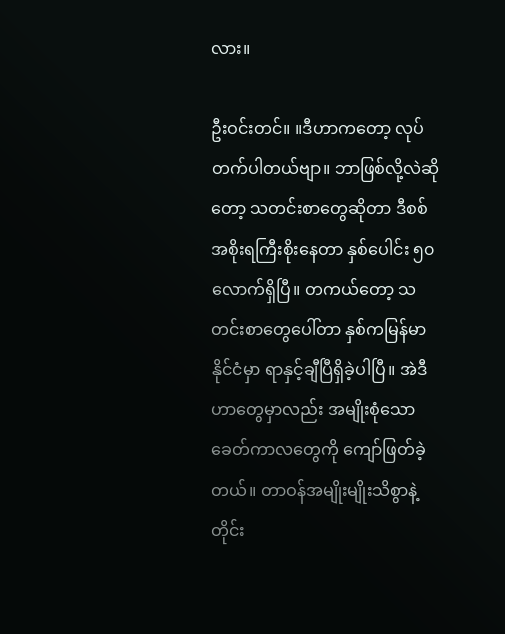လား။

ဦးဝင်းတင်။ ။ဒီဟာကတော့ လုပ်တက်ပါတယ်ဗျာ။ ဘာဖြစ်လို့လဲဆိုတော့ သတင်းစာတွေဆိုတာ ဒီစစ်အစိုးရကြီးစိုးနေတာ နှစ်ပေါင်း ၅၀ လောက်ရှိပြီ။ တကယ်တော့ သတင်းစာတွေပေါ်တာ နှစ်ကမြန်မာနိုင်ငံမှာ ရာနှင့်ချီပြီရှိခဲ့ပါပြီ။ အဲဒီဟာတွေမှာလည်း အမျိုးစုံသော ခေတ်ကာလတွေကို ကျော်ဖြတ်ခဲ့တယ်။ တာဝန်အမျိုးမျိုးသိစွာနဲ့ တိုင်း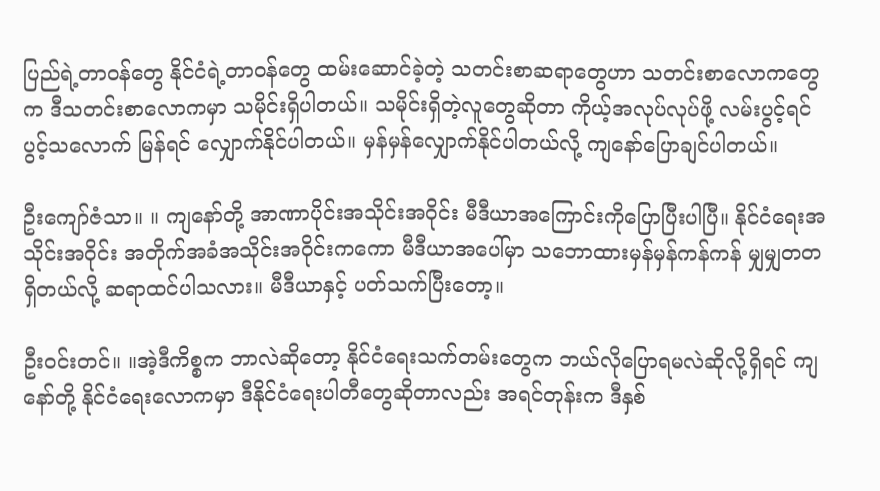ပြည်ရဲ့တာဝန်တွေ နိုင်ငံရဲ့တာဝန်တွေ ထမ်းဆောင်ခဲ့တဲ့ သတင်းစာဆရာတွေဟာ သတင်းစာလောကတွေက ဒီသတင်းစာလောကမှာ သမိုင်းရှိပါတယ်။ သမိုင်းရှိတဲ့လူတွေဆိုတာ ကိုယ့်အလုပ်လုပ်ဖို့ လမ်းပွင့်ရင်ပွင့်သလောက် မြန်ရင် လျှောက်နိုင်ပါတယ်။ မှန်မှန်လျှောက်နိုင်ပါတယ်လို့ ကျနော်ပြောချင်ပါတယ်။

ဦးကျော်ဇံသာ။ ။ ကျနော်တို့ အာဏာပိုင်းအသိုင်းအဝိုင်း မီဒီယာအကြောင်းကိုပြောပြီးပါပြီ။ နိုင်ငံရေးအသိုင်းအဝိုင်း အတိုက်အခံအသိုင်းအဝိုင်းကကော မီဒီယာအပေါ်မှာ သဘောထားမှန်မှန်ကန်ကန် မျှမျှတတ ရှိတယ်လို့ ဆရာထင်ပါသလား။ မီဒီယာနှင့် ပတ်သက်ပြီးတော့။

ဦးဝင်းတင်။ ။အဲ့ဒီကိစ္စက ဘာလဲဆိုတော့ နိုင်ငံရေးသက်တမ်းတွေက ဘယ်လိုပြောရမလဲဆိုလို့ရှိရင် ကျနော်တို့ နိုင်ငံရေးလောကမှာ ဒီနိုင်ငံရေးပါတီတွေဆိုတာလည်း အရင်တုန်းက ဒီနှစ်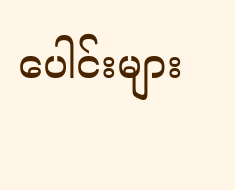ပေါင်းများ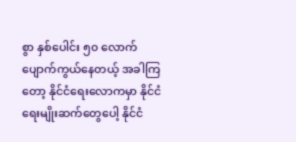စွာ နှစ်ပေါင်း ၅၀ လောက် ပျောက်ကွယ်နေတယ့် အခါကြတော့ နိုင်ငံရေးလောကမှာ နိုင်ငံရေးမျိုးဆက်တွေပေါ့ နိုင်ငံ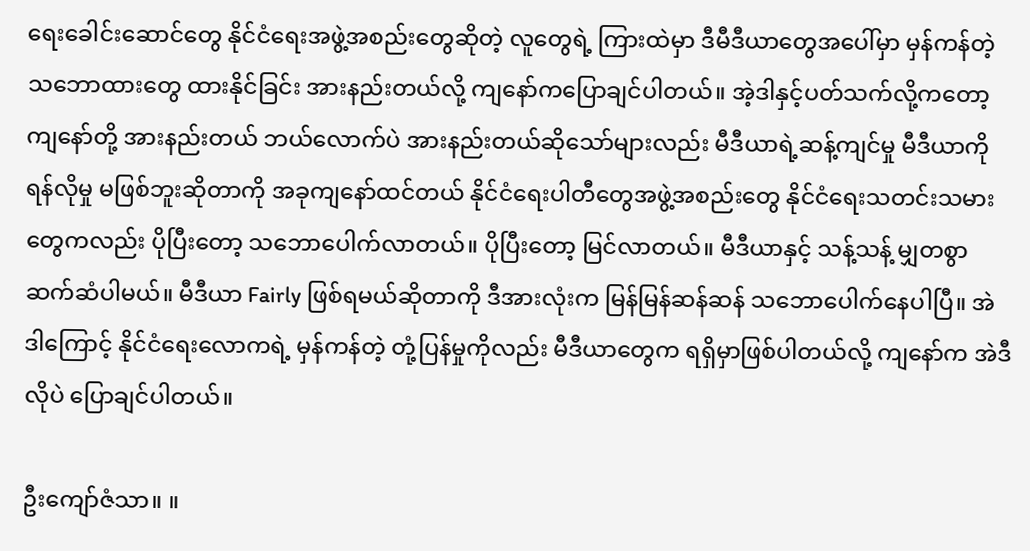ရေးခေါင်းဆောင်တွေ နိုင်ငံရေးအဖွဲ့အစည်းတွေဆိုတဲ့ လူတွေရဲ့ ကြားထဲမှာ ဒီမီဒီယာတွေအပေါ်မှာ မှန်ကန်တဲ့ သဘောထားတွေ ထားနိုင်ခြင်း အားနည်းတယ်လို့ ကျနော်ကပြောချင်ပါတယ်။ အဲ့ဒါနှင့်ပတ်သက်လို့ကတော့ ကျနော်တို့ အားနည်းတယ် ဘယ်လောက်ပဲ အားနည်းတယ်ဆိုသော်များလည်း မီဒီယာရဲ့ဆန့်ကျင်မှု မီဒီယာကို ရန်လိုမှု မဖြစ်ဘူးဆိုတာကို အခုကျနော်ထင်တယ် နိုင်ငံရေးပါတီတွေအဖွဲ့အစည်းတွေ နိုင်ငံရေးသတင်းသမားတွေကလည်း ပိုပြီးတော့ သဘောပေါက်လာတယ်။ ပိုပြီးတော့ မြင်လာတယ်။ မီဒီယာနှင့် သန့်သန့် မျှတစွာ ဆက်ဆံပါမယ်။ မီဒီယာ Fairly ဖြစ်ရမယ်ဆိုတာကို ဒီအားလုံးက မြန်မြန်ဆန်ဆန် သဘောပေါက်နေပါပြီ။ အဲဒါကြောင့် နိုင်ငံရေးလောကရဲ့ မှန်ကန်တဲ့ တုံ့ပြန်မှုကိုလည်း မီဒီယာတွေက ရရှိမှာဖြစ်ပါတယ်လို့ ကျနော်က အဲဒီလိုပဲ ပြောချင်ပါတယ်။

ဦးကျော်ဇံသာ။ ။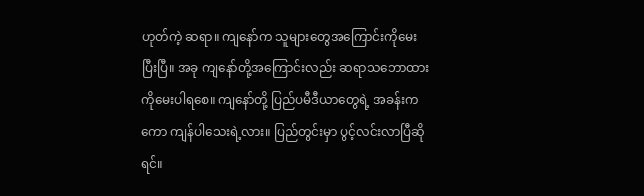ဟုတ်ကဲ့ ဆရာ။ ကျနော်က သူများတွေအကြောင်းကိုမေးပြီးပြီ။ အခု ကျနော်တို့အကြောင်းလည်း ဆရာသဘောထားကိုမေးပါရစေ။ ကျနော်တို့ ပြည်ပမီဒီယာတွေရဲ့ အခန်းကကော ကျန်ပါသေးရဲ့လား။ ပြည်တွင်းမှာ ပွင့်လင်းလာပြီဆိုရင်။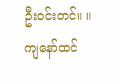ဦးဝင်းတင်။ ။ ကျနော်ထင်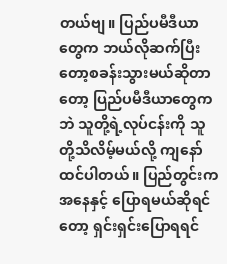တယ်ဗျ။ ပြည်ပမီဒီယာတွေက ဘယ်လိုဆက်ပြီးတော့စခန်းသွားမယ်ဆိုတာတော့ ပြည်ပမီဒီယာတွေကဘဲ သူတို့ရဲ့လုပ်ငန်းကို သူတို့သိလိမ့်မယ်လို့ ကျနော်ထင်ပါတယ်။ ပြည်တွင်းကအနေနှင့် ပြောရမယ်ဆိုရင်တော့ ရှင်းရှင်းပြောရရင်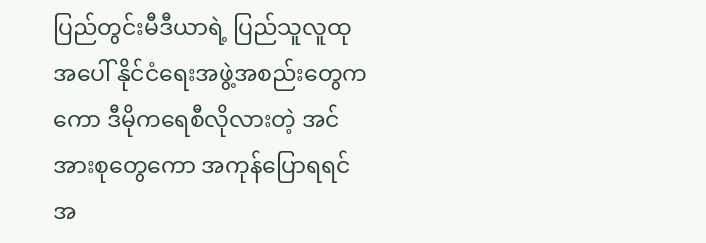ပြည်တွင်းမီဒီယာရဲ့ ပြည်သူလူထုအပေါ် နိုင်ငံရေးအဖွဲ့အစည်းတွေကကော ဒီမိုကရေစီလိုလားတဲ့ အင်အားစုတွေကော အကုန်ပြောရရင် အ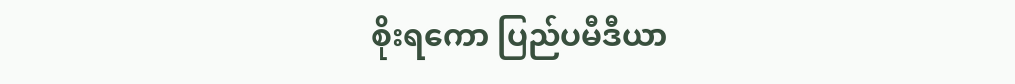စိုးရကော ပြည်ပမီဒီယာ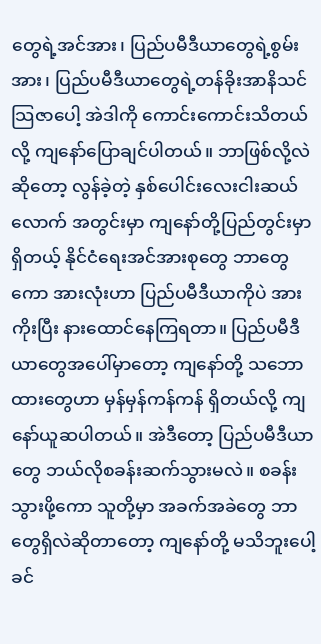တွေရဲ့အင်အား၊ ပြည်ပမီဒီယာတွေရဲ့စွမ်းအား၊ ပြည်ပမီဒီယာတွေရဲ့တန်ခိုးအာနိသင် သြဇာပေါ့ အဲဒါကို ကောင်းကောင်းသိတယ်လို့ ကျနော်ပြောချင်ပါတယ်။ ဘာဖြစ်လို့လဲဆိုတော့ လွန်ခဲ့တဲ့ နှစ်ပေါင်းလေးငါးဆယ်လောက် အတွင်းမှာ ကျနော်တို့ပြည်တွင်းမှာရှိတယ့် နိုင်ငံရေးအင်အားစုတွေ ဘာတွေကော အားလုံးဟာ ပြည်ပမီဒီယာကိုပဲ အားကိုးပြီး နားထောင်နေကြရတာ။ ပြည်ပမီဒီယာတွေအပေါ်မှာတော့ ကျနော်တို့ သဘောထားတွေဟာ မှန်မှန်ကန်ကန် ရှိတယ်လို့ ကျနော်ယူဆပါတယ်။ အဲဒီတော့ ပြည်ပမီဒီယာတွေ ဘယ်လိုစခန်းဆက်သွားမလဲ။ စခန်းသွားဖို့ကော သူတို့မှာ အခက်အခဲတွေ ဘာတွေရှိလဲဆိုတာတော့ ကျနော်တို့ မသိဘူးပေါ့ခင်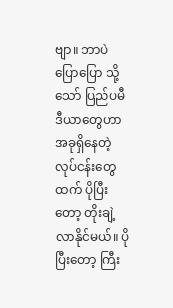ဗျာ။ ဘာပဲပြောပြော သို့သော် ပြည်ပမီဒီယာတွေဟာ အခုရှိနေတဲ့လုပ်ငန်းတွေထက် ပိုပြီးတော့ တိုးချဲ့လာနိုင်မယ်။ ပိုပြီးတော့ ကြီး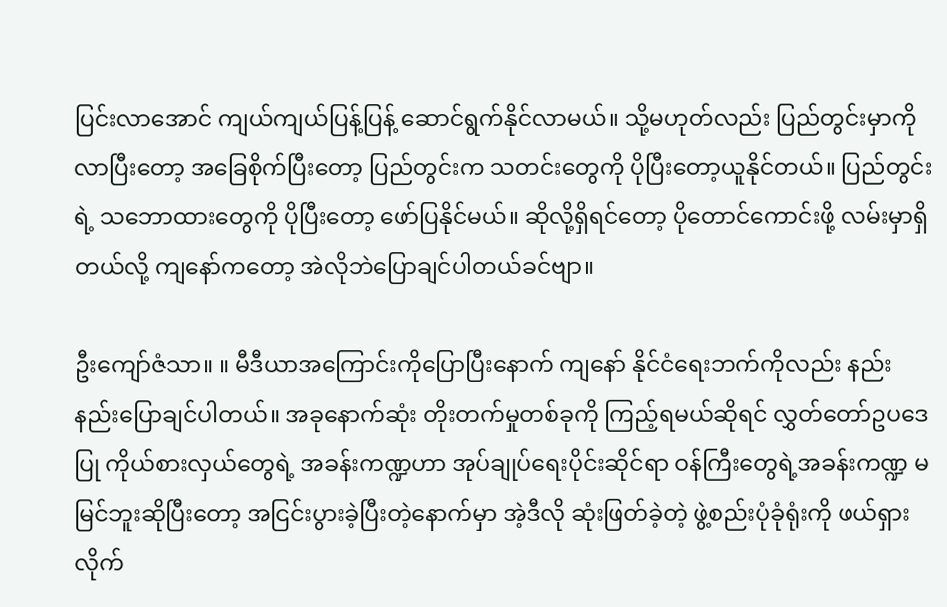ပြင်းလာအောင် ကျယ်ကျယ်ပြန့်ပြန့် ဆောင်ရွက်နိုင်လာမယ်။ သို့မဟုတ်လည်း ပြည်တွင်းမှာကို လာပြီးတော့ အခြေစိုက်ပြီးတော့ ပြည်တွင်းက သတင်းတွေကို ပိုပြီးတော့ယူနိုင်တယ်။ ပြည်တွင်းရဲ့ သဘောထားတွေကို ပိုပြီးတော့ ဖော်ပြနိုင်မယ်။ ဆိုလို့ရှိရင်တော့ ပိုတောင်ကောင်းဖို့ လမ်းမှာရှိတယ်လို့ ကျနော်ကတော့ အဲလိုဘဲပြောချင်ပါတယ်ခင်ဗျာ။

ဦးကျော်ဇံသာ။ ။ မီဒီယာအကြောင်းကိုပြောပြီးနောက် ကျနော် နိုင်ငံရေးဘက်ကိုလည်း နည်းနည်းပြောချင်ပါတယ်။ အခုနောက်ဆုံး တိုးတက်မှုတစ်ခုကို ကြည့်ရမယ်ဆိုရင် လွှတ်တော်ဥပဒေပြု ကိုယ်စားလှယ်တွေရဲ့ အခန်းကဏ္ဍဟာ အုပ်ချုပ်ရေးပိုင်းဆိုင်ရာ ဝန်ကြီးတွေရဲ့အခန်းကဏ္ဍ မမြင်ဘူးဆိုပြီးတော့ အငြင်းပွားခဲ့ပြီးတဲ့နောက်မှာ အဲ့ဒီလို ဆုံးဖြတ်ခဲ့တဲ့ ဖွဲ့စည်းပုံခုံရုံးကို ဖယ်ရှားလိုက်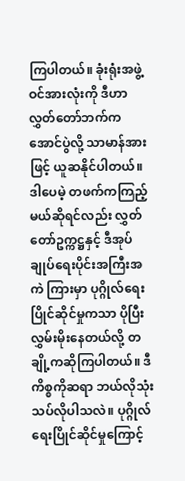ကြပါတယ်။ ခုံးရုံးအဖွဲ့ဝင်အားလုံးကို ဒီဟာ လွှတ်တော်ဘက်ကအောင်ပွဲလို့ သာမာန်အားဖြင့် ယူဆနိုင်ပါတယ်။ ဒါပေမဲ့ တဖက်ကကြည့်မယ်ဆိုရင်လည်း လွှတ်တော်ဥက္ကဋ္ဌနှင့် ဒီအုပ်ချုပ်ရေးပိုင်းအကြီးအကဲ ကြားမှာ ပုဂ္ဂိုလ်ရေးပြိုင်ဆိုင်မှုကသာ ပိုပြီးလွှမ်းမိုးနေတယ်လို့ တချို့ကဆိုကြပါတယ်။ ဒီကိစ္စကိုဆရာ ဘယ်လိုသုံးသပ်လိုပါသလဲ။ ပုဂ္ဂိုလ်ရေးပြိုင်ဆိုင်မှုကြောင့်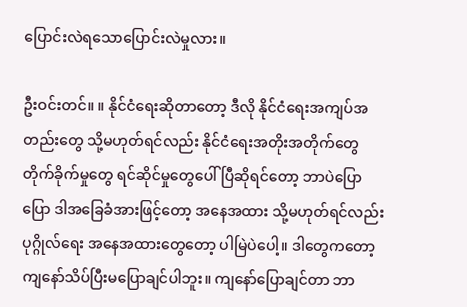ပြောင်းလဲရသောပြောင်းလဲမှုလား။

ဦးဝင်းတင်။ ။ နိုင်ငံရေးဆိုတာတော့ ဒီလို နိုင်ငံရေးအကျပ်အတည်းတွေ သို့မဟုတ်ရင်လည်း နိုင်ငံရေးအတိုးအတိုက်တွေ တိုက်ခိုက်မှုတွေ ရင်ဆိုင်မှုတွေပေါ်ပြီဆိုရင်တော့ ဘာပဲပြောပြော ဒါအခြေခံအားဖြင့်တော့ အနေအထား သို့မဟုတ်ရင်လည်း ပုဂ္ဂိုလ်ရေး အနေအထားတွေတော့ ပါမြဲပဲပေါ့။ ဒါတွေကတော့ ကျနော်သိပ်ပြီးမပြောချင်ပါဘူး။ ကျနော်ပြောချင်တာ ဘာ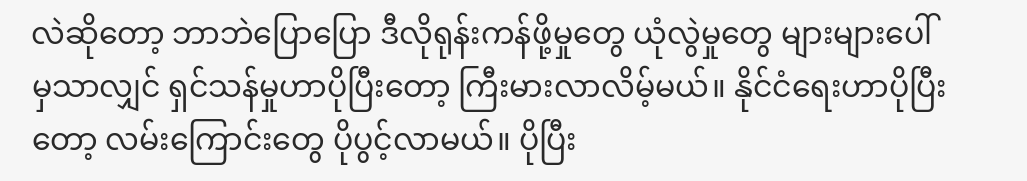လဲဆိုတော့ ဘာဘဲပြောပြော ဒီလိုရုန်းကန်ဖို့မှုတွေ ယုံလွဲမှုတွေ များများပေါ်မှသာလျှင် ရှင်သန်မှုဟာပိုပြီးတော့ ကြီးမားလာလိမ့်မယ်။ နိုင်ငံရေးဟာပိုပြီးတော့ လမ်းကြောင်းတွေ ပိုပွင့်လာမယ်။ ပိုပြီး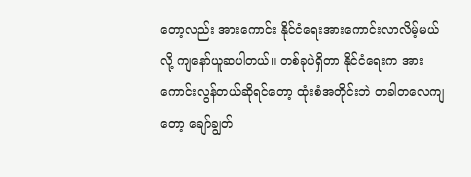တော့လည်း အားကောင်း နိုင်ငံရေးအားကောင်းလာလိမ့်မယ်လို့ ကျနော်ယူဆပါတယ်။ တစ်ခုပဲရှိတာ နိုင်ငံရေးက အားကောင်းလွန်တယ်ဆိုရင်တော့ ထုံးစံအတိုင်းဘဲ တခါတလေကျတော့ ချော်ချွတ်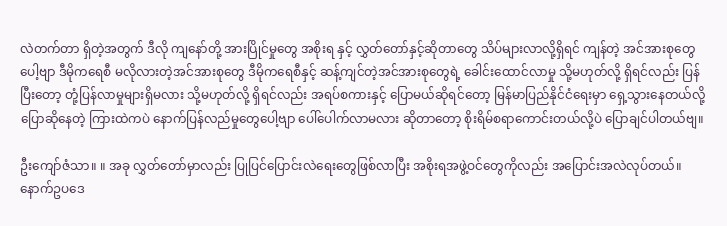လဲတက်တာ ရှိတဲ့အတွက် ဒီလို ကျနော်တို့ အားပြိုင်မှုတွေ အစိုးရ နှင့် လွှတ်တော်နှင့်ဆိုတာတွေ သိပ်များလာလို့ရှိရင် ကျန်တဲ့ အင်အားစုတွေပေါ့ဗျာ ဒီမိုကရေစီ မလိုလားတဲ့အင်အားစုတွေ ဒီမိုကရေစီနှင့် ဆန့်ကျင်တဲ့အင်အားစုတွေရဲ့ ခေါင်းထောင်လာမှု သို့မဟုတ်လို့ ရှိရင်လည်း ပြန်ပြီးတော့ တုံ့ပြန်လာမှုများရှိမလား သို့မဟုတ်လို့ ရှိရင်လည်း အရပ်စကားနှင့် ပြောမယ်ဆိုရင်တော့ မြန်မာပြည်နိုင်ငံရေးမှာ ရှေ့သွားနေတယ်လို့ ပြောဆိုနေတဲ့ ကြားထဲကပဲ နောက်ပြန်လည်မှုတွေပေါ့ဗျာ ပေါ်ပေါက်လာမလား ဆိုတာတော့ စိုးရိမ်စရာကောင်းတယ်လို့ပဲ ပြောချင်ပါတယ်ဗျ။

ဦးကျော်ဇံသာ။ ။ အခု လွှတ်တော်မှာလည်း ပြုပြင်ပြောင်းလဲရေးတွေဖြစ်လာပြီး အစိုးရအဖွဲ့ဝင်တွေကိုလည်း အပြောင်းအလဲလုပ်တယ်။ နောက်ဥပဒေ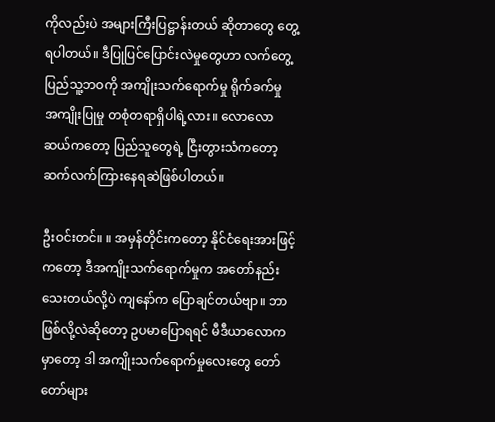ကိုလည်းပဲ အများကြီးပြဋ္ဌာန်းတယ် ဆိုတာတွေ တွေ့ရပါတယ်။ ဒီပြုပြင်ပြောင်းလဲမှုတွေဟာ လက်တွေ့ ပြည်သူ့ဘဝကို အကျိုးသက်ရောက်မှု ရိုက်ခက်မှု အကျိုးပြုမှု တစုံတရာရှိပါရဲ့လား။ လောလောဆယ်ကတော့ ပြည်သူတွေရဲ့ ငြီးတွားသံကတော့ ဆက်လက်ကြားနေရဆဲဖြစ်ပါတယ်။

ဦးဝင်းတင်။ ။ အမှန်တိုင်းကတော့ နိုင်ငံရေးအားဖြင့်ကတော့ ဒီအကျိုးသက်ရောက်မှုက အတော်နည်းသေးတယ်လို့ပဲ ကျနော်က ပြောချင်တယ်ဗျာ။ ဘာဖြစ်လို့လဲဆိုတော့ ဥပမာပြောရရင် မီဒီယာလောကမှာတော့ ဒါ အကျိုးသက်ရောက်မှုလေးတွေ တော်တော်များ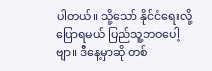ပါတယ်။ သို့သော် နိုင်ငံရေးလို့ပြောရမယ် ပြည်သူ့ဘဝပေါ့ဗျာ။ ဒီနေ့မှာဆို တစ်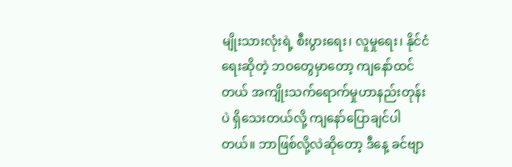မျိုးသားလုံးရဲ့ စီးပွားရေး၊ လူမှုရေး၊ နိုင်ငံရေးဆိုတဲ့ ဘဝတွေမှာတော့ ကျနော်ထင်တယ် အကျိုးသက်ရောက်မှုဟာနည်းတုန်းပဲ ရှိသေးတယ်လို့ ကျနော်ပြောချင်ပါတယ်။ ဘာဖြစ်လို့လဲဆိုတော့ ဒီနေ့ ခင်ဗျာ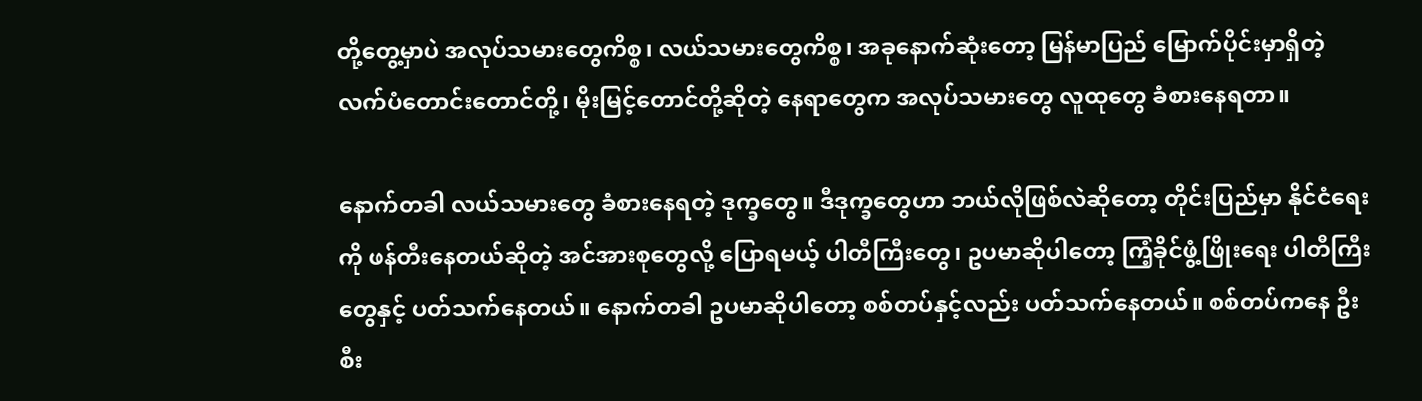တို့တွေ့မှာပဲ အလုပ်သမားတွေကိစ္စ၊ လယ်သမားတွေကိစ္စ၊ အခုနောက်ဆုံးတော့ မြန်မာပြည် မြောက်ပိုင်းမှာရှိတဲ့ လက်ပံတောင်းတောင်တို့၊ မိုးမြင့်တောင်တို့ဆိုတဲ့ နေရာတွေက အလုပ်သမားတွေ လူထုတွေ ခံစားနေရတာ။

နောက်တခါ လယ်သမားတွေ ခံစားနေရတဲ့ ဒုက္ခတွေ။ ဒီဒုက္ခတွေဟာ ဘယ်လိုဖြစ်လဲဆိုတော့ တိုင်းပြည်မှာ နိုင်ငံရေးကို ဖန်တီးနေတယ်ဆိုတဲ့ အင်အားစုတွေလို့ ပြောရမယ့် ပါတီကြီးတွေ၊ ဥပမာဆိုပါတော့ ကြံ့ခိုင်ဖွံ့ဖြိုးရေး ပါတီကြီးတွေနှင့် ပတ်သက်နေတယ်။ နောက်တခါ ဥပမာဆိုပါတော့ စစ်တပ်နှင့်လည်း ပတ်သက်နေတယ်။ စစ်တပ်ကနေ ဦးစီး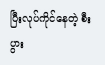ပြီးလုပ်ကိုင်နေတဲ့ စီးပွား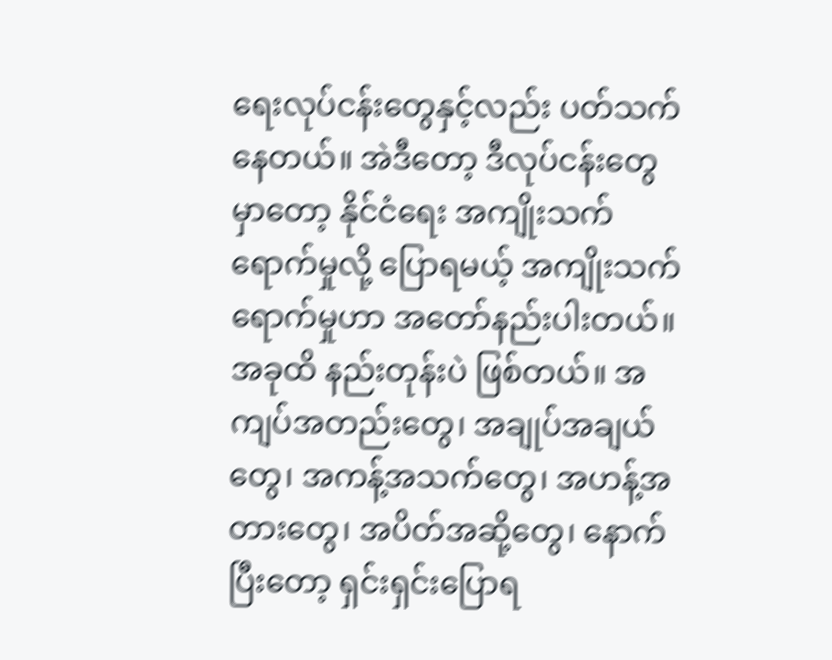ရေးလုပ်ငန်းတွေနှင့်လည်း ပတ်သက်နေတယ်။ အဲဒီတော့ ဒီလုပ်ငန်းတွေမှာတော့ နိုင်ငံရေး အကျိုးသက်ရောက်မှုလို့ ပြောရမယ့် အကျိုးသက်ရောက်မှုဟာ အတော်နည်းပါးတယ်။ အခုထိ နည်းတုန်းပဲ ဖြစ်တယ်။ အကျပ်အတည်းတွေ၊ အချုပ်အချယ်တွေ၊ အကန့်အသက်တွေ၊ အဟန့်အတားတွေ၊ အပိတ်အဆို့တွေ၊ နောက်ပြီးတော့ ရှင်းရှင်းပြောရ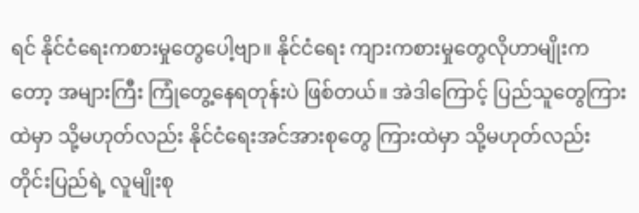ရင် နိုင်ငံရေးကစားမှုတွေပေါ့ဗျာ။ နိုင်ငံရေး ကျားကစားမှုတွေလိုဟာမျိုးကတော့ အများကြီး ကြုံတွေ့နေရတုန်းပဲ ဖြစ်တယ်။ အဲဒါကြောင့် ပြည်သူတွေကြားထဲမှာ သို့မဟုတ်လည်း နိုင်ငံရေးအင်အားစုတွေ ကြားထဲမှာ သို့မဟုတ်လည်း တိုင်းပြည်ရဲ့ လူမျိုးစု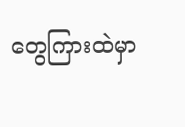တွေကြားထဲမှာ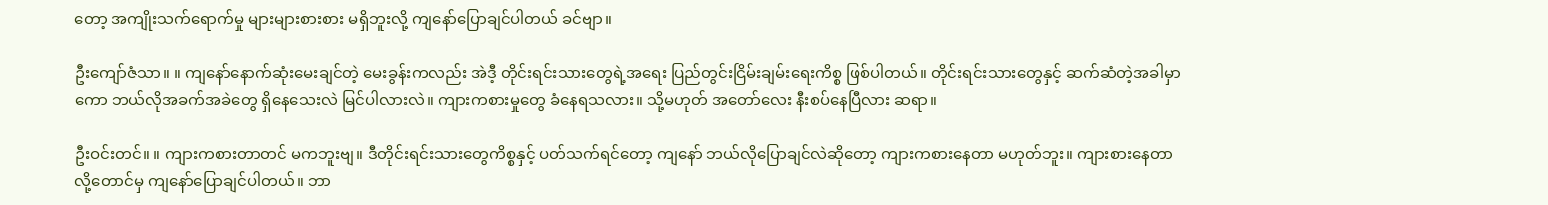တော့ အကျိုးသက်ရောက်မှု များများစားစား မရှိဘူးလို့ ကျနော်ပြောချင်ပါတယ် ခင်ဗျာ။

ဦးကျော်ဇံသာ။ ။ ကျနော်နောက်ဆုံးမေးချင်တဲ့ မေးခွန်းကလည်း အဲဒီ့ တိုင်းရင်းသားတွေရဲ့အရေး ပြည်တွင်းငြိမ်းချမ်းရေးကိစ္စ ဖြစ်ပါတယ်။ တိုင်းရင်းသားတွေနှင့် ဆက်ဆံတဲ့အခါမှာကော ဘယ်လိုအခက်အခဲတွေ ရှိနေသေးလဲ မြင်ပါလားလဲ။ ကျားကစားမှုတွေ ခံနေရသလား။ သို့မဟုတ် အတော်လေး နီးစပ်နေပြီလား ဆရာ။

ဦးဝင်းတင်။ ။ ကျားကစားတာတင် မကဘူးဗျ။ ဒီတိုင်းရင်းသားတွေကိစ္စနှင့် ပတ်သက်ရင်တော့ ကျနော် ဘယ်လိုပြောချင်လဲဆိုတော့ ကျားကစားနေတာ မဟုတ်ဘူး။ ကျားစားနေတာလို့တောင်မှ ကျနော်ပြောချင်ပါတယ်။ ဘာ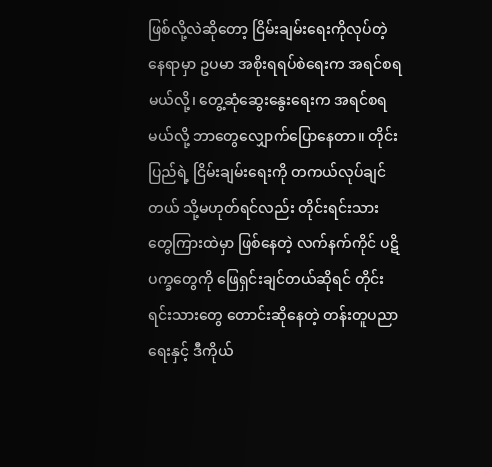ဖြစ်လို့လဲဆိုတော့ ငြိမ်းချမ်းရေးကိုလုပ်တဲ့နေရာမှာ ဥပမာ အစိုးရရပ်စဲရေးက အရင်စရမယ်လို့၊ တွေ့ဆုံဆွေးနွေးရေးက အရင်စရမယ်လို့ ဘာတွေလျှောက်ပြောနေတာ။ တိုင်းပြည်ရဲ့ ငြိမ်းချမ်းရေးကို တကယ်လုပ်ချင်တယ် သို့မဟုတ်ရင်လည်း တိုင်းရင်းသားတွေကြားထဲမှာ ဖြစ်နေတဲ့ လက်နက်ကိုင် ပဋိပက္ခတွေကို ဖြေရှင်းချင်တယ်ဆိုရင် တိုင်းရင်းသားတွေ တောင်းဆိုနေတဲ့ တန်းတူပညာရေးနှင့် ဒီကိုယ်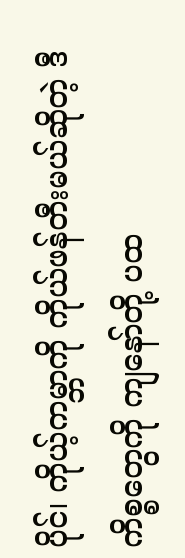ပိုင်၊ ကိုယ့်ကမ္ဘာကို ကိုယ်ဖန်တီးမယ်ဆိုတဲ့ ဒီကိစ္စတွေကို ကျနော်တို့ ပထ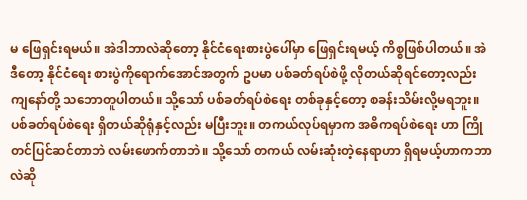မ ဖြေရှင်းရမယ်။ အဲဒါဘာလဲဆိုတော့ နိုင်ငံရေးစားပွဲပေါ်မှာ ဖြေရှင်းရမယ့် ကိစ္စဖြစ်ပါတယ်။ အဲဒီတော့ နိုင်ငံရေး စားပွဲကိုရောက်အောင်အတွက် ဥပမာ ပစ်ခတ်ရပ်စဲဖို့ လိုတယ်ဆိုရင်တော့လည်း ကျနော်တို့ သဘောတူပါတယ်။ သို့သော် ပစ်ခတ်ရပ်စဲရေး တစ်ခုနှင့်တော့ စခန်းသိမ်းလို့မရဘူး။ ပစ်ခတ်ရပ်စဲရေး ရှိတယ်ဆိုရုံနှင့်လည်း မပြီးဘူး။ တကယ်လုပ်ရမှာက အဓိကရပ်စဲရေး ဟာ ကြိုတင်ပြင်ဆင်တာဘဲ လမ်းဖောက်တာဘဲ။ သို့သော် တကယ် လမ်းဆုံးတဲ့နေရာဟာ ရှိရမယ့်ဟာကဘာလဲဆို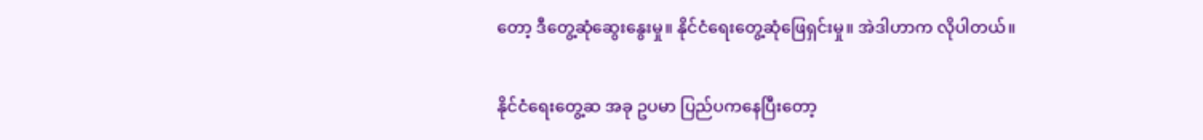တော့ ဒီတွေ့ဆုံဆွေးနွေးမှု။ နိုင်ငံရေးတွေ့ဆုံဖြေရှင်းမှု။ အဲဒါဟာက လိုပါတယ်။

နိုင်ငံရေးတွေ့ဆ အခု ဥပမာ ပြည်ပကနေပြီးတော့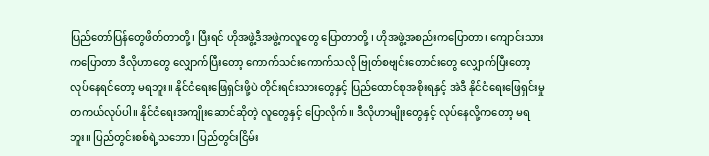ပြည်တော်ပြန်တွေဖိတ်တာတို့၊ ပြီးရင် ဟိုအဖွဲ့ဒီအဖွဲ့ကလူတွေ ပြောတာတို့ ၊ ဟိုအဖွဲ့အစည်းကပြောတာ၊ ကျောင်းသားကပြောတာ ဒီလိုဟာတွေ လျှောက်ပြီးတော့ ကောက်သင်းကောက်သလို ဗြုတ်စဗျင်းတောင်းတွေ လျှောက်ပြီးတော့ လုပ်နေရင်တော့ မရဘူး။ နိုင်ငံရေးဖြေရှင်းဖို့ပဲ တိုင်းရင်းသားတွေနှင့် ပြည်ထောင်စုအစိုးရနှင့် အဲဒီ နိုင်ငံရေးဖြေရှင်းမှု တကယ်လုပ်ပါ။ နိုင်ငံရေးအကျိုးဆောင်ဆိုတဲ့ လူတွေနှင့် ပြောလိုက်။ ဒီလိုဟာမျိုးတွေနှင့် လုပ်နေလို့ကတော့ မရဘူး။ ပြည်တွင်းစစ်ရဲ့သဘော၊ ပြည်တွင်းငြိမ်း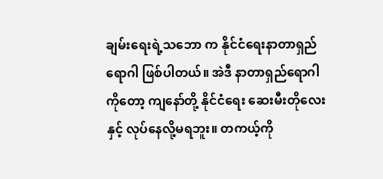ချမ်းရေးရဲ့သဘော က နိုင်ငံရေးနာတာရှည်ရောဂါ ဖြစ်ပါတယ်။ အဲဒီ နာတာရှည်ရောဂါကိုတော့ ကျနော်တို့ နိုင်ငံရေး ဆေးမီးတိုလေးနှင့် လုပ်နေလို့မရဘူး။ တကယ့်ကို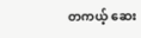တကယ့် ဆေး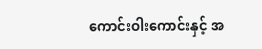ကောင်းဝါးကောင်းနှင့် အ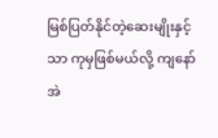မြစ်ပြတ်နိုင်တဲ့ဆေးမျိုးနှင့်သာ ကုမှဖြစ်မယ်လို့ ကျနော်အဲ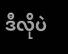ဒီလိုပဲ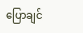ပြောချင်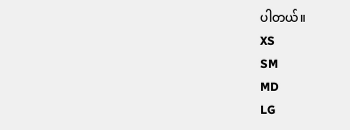ပါတယ်။
XS
SM
MD
LG